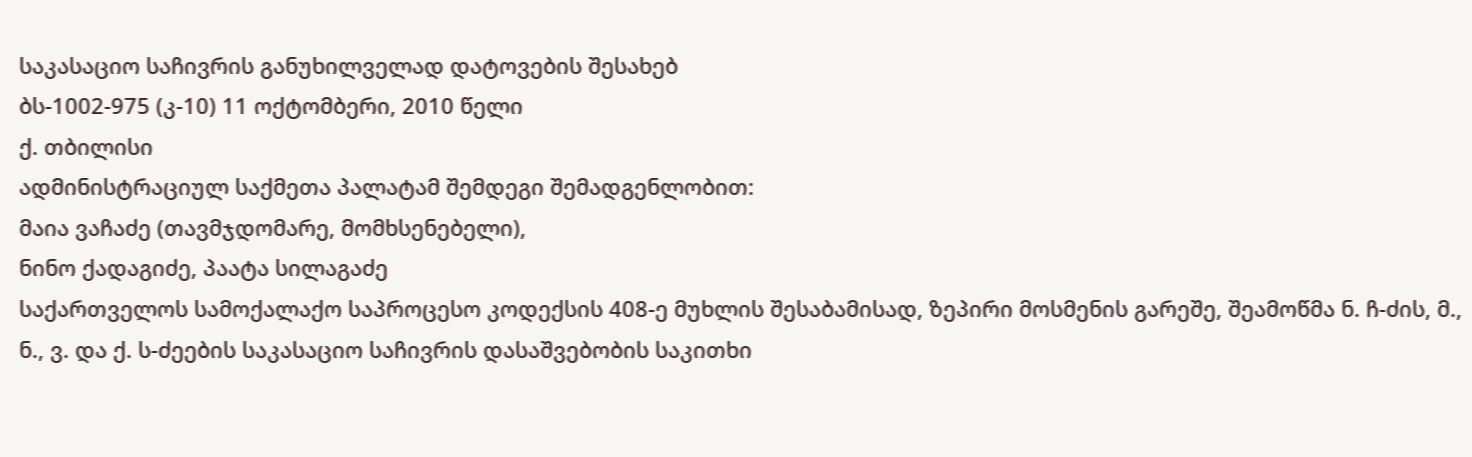საკასაციო საჩივრის განუხილველად დატოვების შესახებ
ბს-1002-975 (კ-10) 11 ოქტომბერი, 2010 წელი
ქ. თბილისი
ადმინისტრაციულ საქმეთა პალატამ შემდეგი შემადგენლობით:
მაია ვაჩაძე (თავმჯდომარე, მომხსენებელი),
ნინო ქადაგიძე, პაატა სილაგაძე
საქართველოს სამოქალაქო საპროცესო კოდექსის 408-ე მუხლის შესაბამისად, ზეპირი მოსმენის გარეშე, შეამოწმა ნ. ჩ-ძის, მ., ნ., ვ. და ქ. ს-ძეების საკასაციო საჩივრის დასაშვებობის საკითხი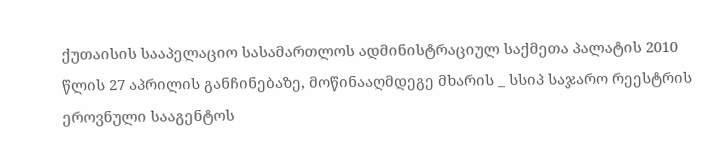ქუთაისის სააპელაციო სასამართლოს ადმინისტრაციულ საქმეთა პალატის 2010 წლის 27 აპრილის განჩინებაზე, მოწინააღმდეგე მხარის _ სსიპ საჯარო რეესტრის ეროვნული სააგენტოს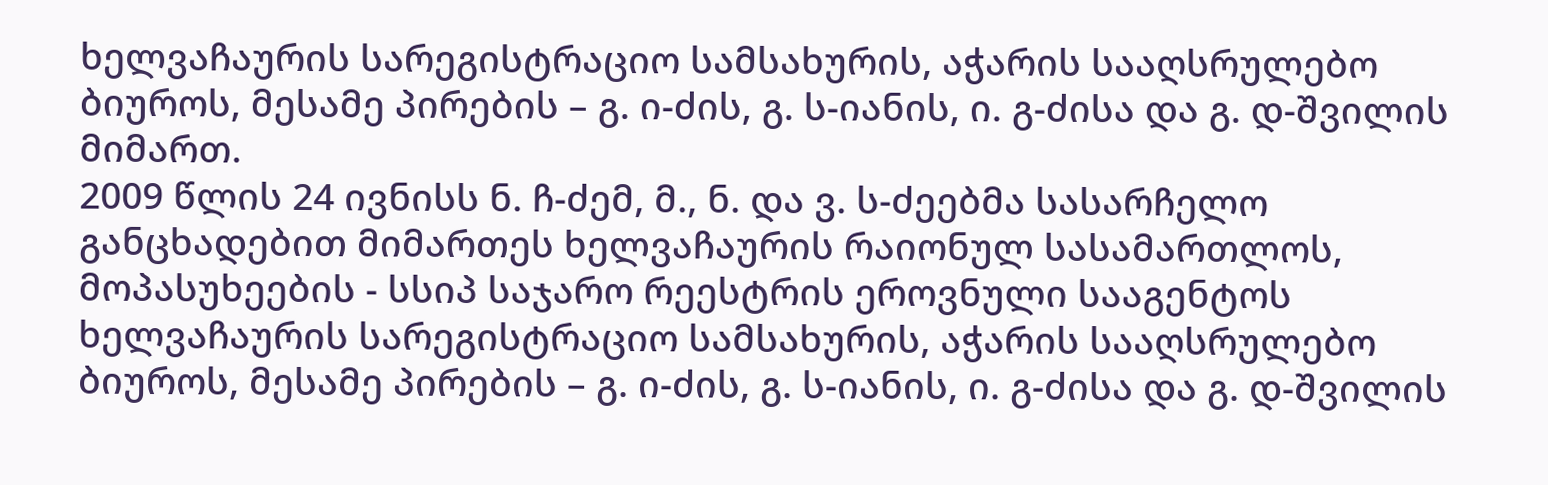ხელვაჩაურის სარეგისტრაციო სამსახურის, აჭარის სააღსრულებო ბიუროს, მესამე პირების – გ. ი-ძის, გ. ს-იანის, ი. გ-ძისა და გ. დ-შვილის მიმართ.
2009 წლის 24 ივნისს ნ. ჩ-ძემ, მ., ნ. და ვ. ს-ძეებმა სასარჩელო განცხადებით მიმართეს ხელვაჩაურის რაიონულ სასამართლოს, მოპასუხეების - სსიპ საჯარო რეესტრის ეროვნული სააგენტოს ხელვაჩაურის სარეგისტრაციო სამსახურის, აჭარის სააღსრულებო ბიუროს, მესამე პირების – გ. ი-ძის, გ. ს-იანის, ი. გ-ძისა და გ. დ-შვილის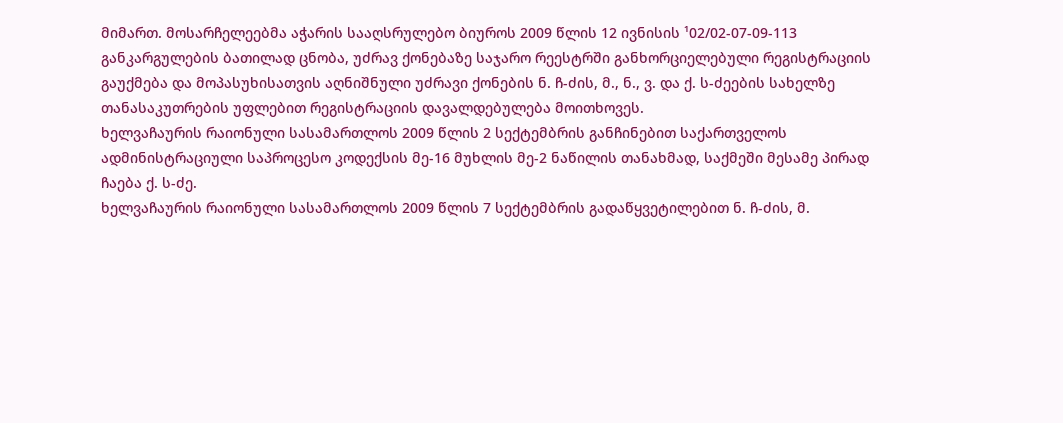მიმართ. მოსარჩელეებმა აჭარის სააღსრულებო ბიუროს 2009 წლის 12 ივნისის ¹02/02-07-09-113 განკარგულების ბათილად ცნობა, უძრავ ქონებაზე საჯარო რეესტრში განხორციელებული რეგისტრაციის გაუქმება და მოპასუხისათვის აღნიშნული უძრავი ქონების ნ. ჩ-ძის, მ., ნ., ვ. და ქ. ს-ძეების სახელზე თანასაკუთრების უფლებით რეგისტრაციის დავალდებულება მოითხოვეს.
ხელვაჩაურის რაიონული სასამართლოს 2009 წლის 2 სექტემბრის განჩინებით საქართველოს ადმინისტრაციული საპროცესო კოდექსის მე-16 მუხლის მე-2 ნაწილის თანახმად, საქმეში მესამე პირად ჩაება ქ. ს-ძე.
ხელვაჩაურის რაიონული სასამართლოს 2009 წლის 7 სექტემბრის გადაწყვეტილებით ნ. ჩ-ძის, მ.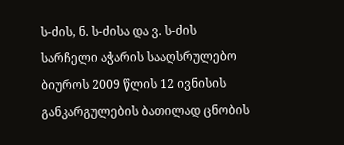ს-ძის, ნ. ს-ძისა და ვ. ს-ძის სარჩელი აჭარის სააღსრულებო ბიუროს 2009 წლის 12 ივნისის განკარგულების ბათილად ცნობის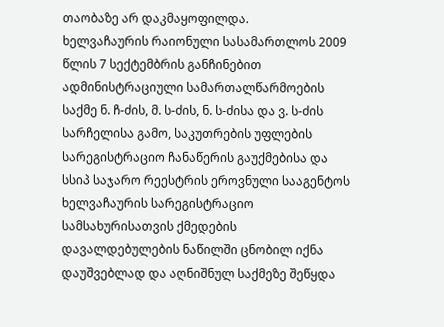თაობაზე არ დაკმაყოფილდა.
ხელვაჩაურის რაიონული სასამართლოს 2009 წლის 7 სექტემბრის განჩინებით ადმინისტრაციული სამართალწარმოების საქმე ნ. ჩ-ძის, მ. ს-ძის, ნ. ს-ძისა და ვ. ს-ძის სარჩელისა გამო, საკუთრების უფლების სარეგისტრაციო ჩანაწერის გაუქმებისა და სსიპ საჯარო რეესტრის ეროვნული სააგენტოს ხელვაჩაურის სარეგისტრაციო სამსახურისათვის ქმედების დავალდებულების ნაწილში ცნობილ იქნა დაუშვებლად და აღნიშნულ საქმეზე შეწყდა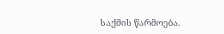საქმის წარმოება.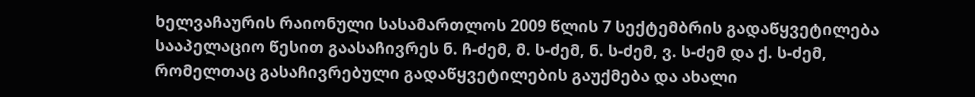ხელვაჩაურის რაიონული სასამართლოს 2009 წლის 7 სექტემბრის გადაწყვეტილება სააპელაციო წესით გაასაჩივრეს ნ. ჩ-ძემ, მ. ს-ძემ, ნ. ს-ძემ, ვ. ს-ძემ და ქ. ს-ძემ, რომელთაც გასაჩივრებული გადაწყვეტილების გაუქმება და ახალი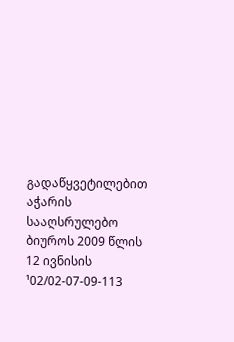გადაწყვეტილებით აჭარის სააღსრულებო ბიუროს 2009 წლის 12 ივნისის ¹02/02-07-09-113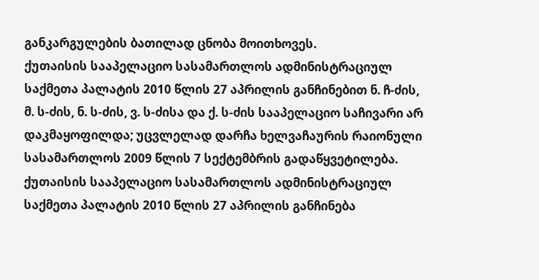განკარგულების ბათილად ცნობა მოითხოვეს.
ქუთაისის სააპელაციო სასამართლოს ადმინისტრაციულ საქმეთა პალატის 2010 წლის 27 აპრილის განჩინებით ნ. ჩ-ძის, მ. ს-ძის, ნ. ს-ძის, ვ. ს-ძისა და ქ. ს-ძის სააპელაციო საჩივარი არ დაკმაყოფილდა; უცვლელად დარჩა ხელვაჩაურის რაიონული სასამართლოს 2009 წლის 7 სექტემბრის გადაწყვეტილება.
ქუთაისის სააპელაციო სასამართლოს ადმინისტრაციულ საქმეთა პალატის 2010 წლის 27 აპრილის განჩინება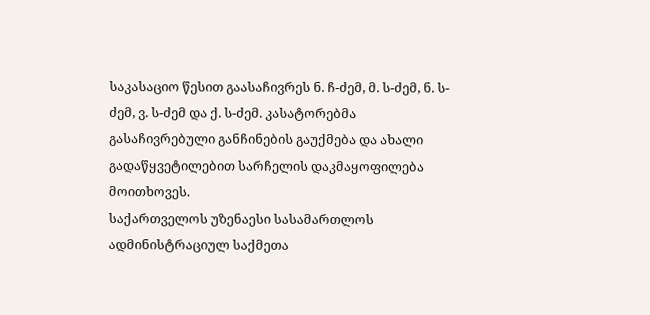საკასაციო წესით გაასაჩივრეს ნ. ჩ-ძემ, მ. ს-ძემ, ნ. ს-ძემ, ვ. ს-ძემ და ქ. ს-ძემ. კასატორებმა გასაჩივრებული განჩინების გაუქმება და ახალი გადაწყვეტილებით სარჩელის დაკმაყოფილება მოითხოვეს.
საქართველოს უზენაესი სასამართლოს ადმინისტრაციულ საქმეთა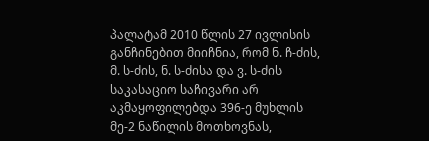პალატამ 2010 წლის 27 ივლისის განჩინებით მიიჩნია, რომ ნ. ჩ-ძის, მ. ს-ძის, ნ. ს-ძისა და ვ. ს-ძის საკასაციო საჩივარი არ აკმაყოფილებდა 396-ე მუხლის მე-2 ნაწილის მოთხოვნას,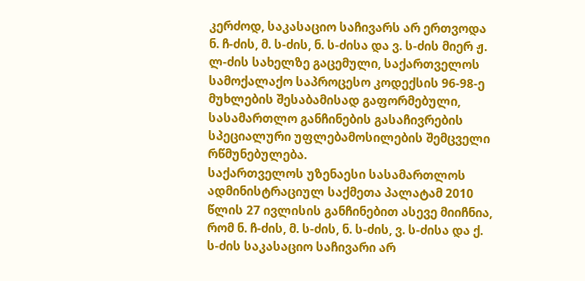კერძოდ, საკასაციო საჩივარს არ ერთვოდა ნ. ჩ-ძის, მ. ს-ძის, ნ. ს-ძისა და ვ. ს-ძის მიერ ჟ. ლ-ძის სახელზე გაცემული, საქართველოს სამოქალაქო საპროცესო კოდექსის 96-98-ე მუხლების შესაბამისად გაფორმებული, სასამართლო განჩინების გასაჩივრების სპეციალური უფლებამოსილების შემცველი რწმუნებულება.
საქართველოს უზენაესი სასამართლოს ადმინისტრაციულ საქმეთა პალატამ 2010 წლის 27 ივლისის განჩინებით ასევე მიიჩნია, რომ ნ. ჩ-ძის, მ. ს-ძის, ნ. ს-ძის, ვ. ს-ძისა და ქ. ს-ძის საკასაციო საჩივარი არ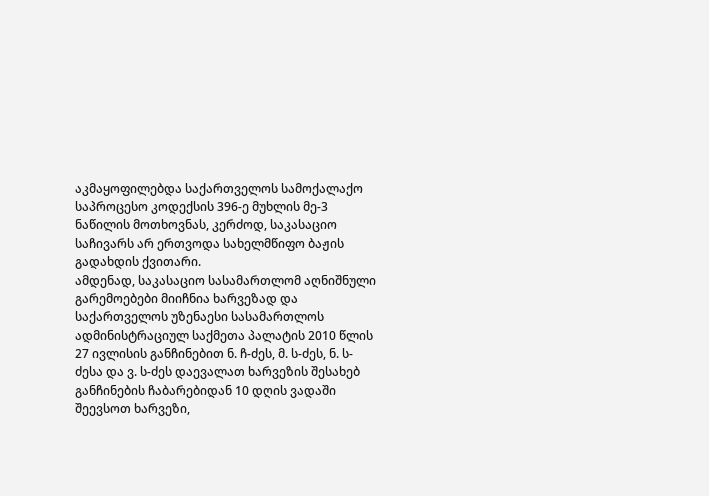აკმაყოფილებდა საქართველოს სამოქალაქო საპროცესო კოდექსის 396-ე მუხლის მე-3 ნაწილის მოთხოვნას, კერძოდ, საკასაციო საჩივარს არ ერთვოდა სახელმწიფო ბაჟის გადახდის ქვითარი.
ამდენად, საკასაციო სასამართლომ აღნიშნული გარემოებები მიიჩნია ხარვეზად და საქართველოს უზენაესი სასამართლოს ადმინისტრაციულ საქმეთა პალატის 2010 წლის 27 ივლისის განჩინებით ნ. ჩ-ძეს, მ. ს-ძეს, ნ. ს-ძესა და ვ. ს-ძეს დაევალათ ხარვეზის შესახებ განჩინების ჩაბარებიდან 10 დღის ვადაში შეევსოთ ხარვეზი,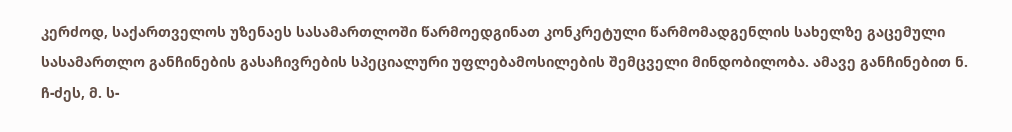კერძოდ, საქართველოს უზენაეს სასამართლოში წარმოედგინათ კონკრეტული წარმომადგენლის სახელზე გაცემული სასამართლო განჩინების გასაჩივრების სპეციალური უფლებამოსილების შემცველი მინდობილობა. ამავე განჩინებით ნ. ჩ-ძეს, მ. ს-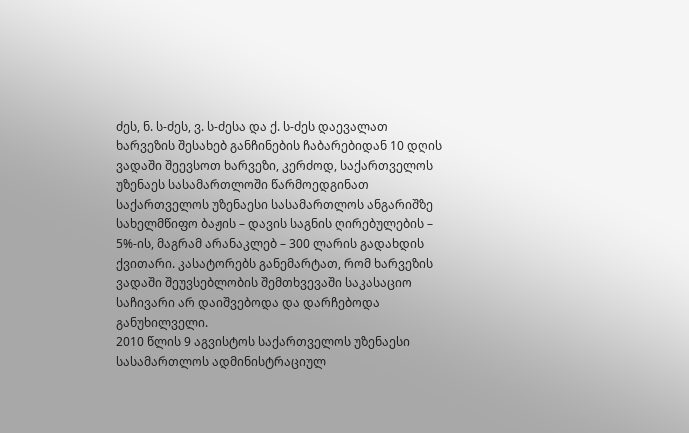ძეს, ნ. ს-ძეს, ვ. ს-ძესა და ქ. ს-ძეს დაევალათ ხარვეზის შესახებ განჩინების ჩაბარებიდან 10 დღის ვადაში შეევსოთ ხარვეზი, კერძოდ, საქართველოს უზენაეს სასამართლოში წარმოედგინათ საქართველოს უზენაესი სასამართლოს ანგარიშზე სახელმწიფო ბაჟის – დავის საგნის ღირებულების – 5%-ის, მაგრამ არანაკლებ – 300 ლარის გადახდის ქვითარი. კასატორებს განემარტათ, რომ ხარვეზის ვადაში შეუვსებლობის შემთხვევაში საკასაციო საჩივარი არ დაიშვებოდა და დარჩებოდა განუხილველი.
2010 წლის 9 აგვისტოს საქართველოს უზენაესი სასამართლოს ადმინისტრაციულ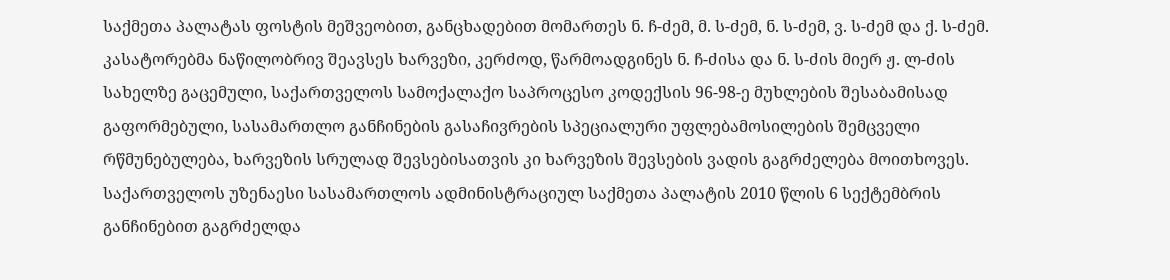საქმეთა პალატას ფოსტის მეშვეობით, განცხადებით მომართეს ნ. ჩ-ძემ, მ. ს-ძემ, ნ. ს-ძემ, ვ. ს-ძემ და ქ. ს-ძემ. კასატორებმა ნაწილობრივ შეავსეს ხარვეზი, კერძოდ, წარმოადგინეს ნ. ჩ-ძისა და ნ. ს-ძის მიერ ჟ. ლ-ძის სახელზე გაცემული, საქართველოს სამოქალაქო საპროცესო კოდექსის 96-98-ე მუხლების შესაბამისად გაფორმებული, სასამართლო განჩინების გასაჩივრების სპეციალური უფლებამოსილების შემცველი რწმუნებულება, ხარვეზის სრულად შევსებისათვის კი ხარვეზის შევსების ვადის გაგრძელება მოითხოვეს.
საქართველოს უზენაესი სასამართლოს ადმინისტრაციულ საქმეთა პალატის 2010 წლის 6 სექტემბრის განჩინებით გაგრძელდა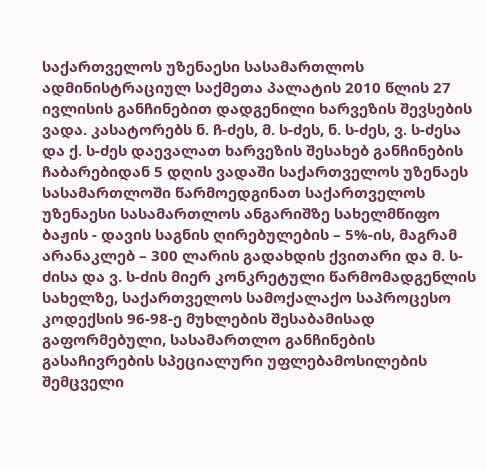საქართველოს უზენაესი სასამართლოს ადმინისტრაციულ საქმეთა პალატის 2010 წლის 27 ივლისის განჩინებით დადგენილი ხარვეზის შევსების ვადა. კასატორებს ნ. ჩ-ძეს, მ. ს-ძეს, ნ. ს-ძეს, ვ. ს-ძესა და ქ. ს-ძეს დაევალათ ხარვეზის შესახებ განჩინების ჩაბარებიდან 5 დღის ვადაში საქართველოს უზენაეს სასამართლოში წარმოედგინათ საქართველოს უზენაესი სასამართლოს ანგარიშზე სახელმწიფო ბაჟის - დავის საგნის ღირებულების – 5%-ის, მაგრამ არანაკლებ – 300 ლარის გადახდის ქვითარი და მ. ს-ძისა და ვ. ს-ძის მიერ კონკრეტული წარმომადგენლის სახელზე, საქართველოს სამოქალაქო საპროცესო კოდექსის 96-98-ე მუხლების შესაბამისად გაფორმებული, სასამართლო განჩინების გასაჩივრების სპეციალური უფლებამოსილების შემცველი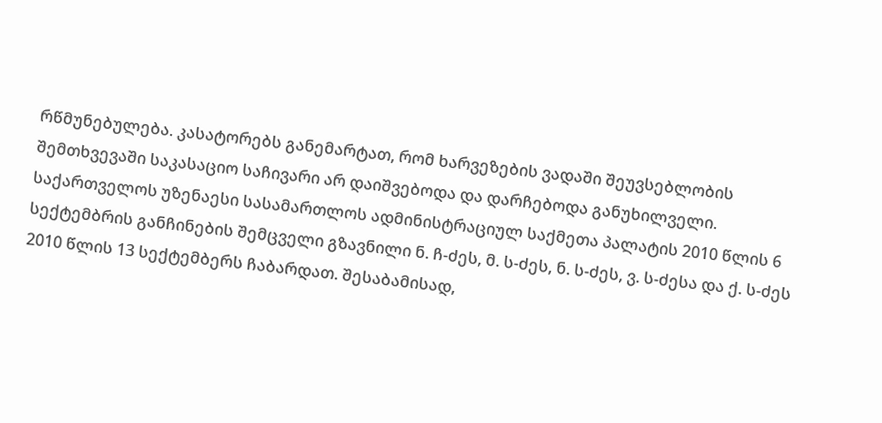რწმუნებულება. კასატორებს განემარტათ, რომ ხარვეზების ვადაში შეუვსებლობის შემთხვევაში საკასაციო საჩივარი არ დაიშვებოდა და დარჩებოდა განუხილველი.
საქართველოს უზენაესი სასამართლოს ადმინისტრაციულ საქმეთა პალატის 2010 წლის 6 სექტემბრის განჩინების შემცველი გზავნილი ნ. ჩ-ძეს, მ. ს-ძეს, ნ. ს-ძეს, ვ. ს-ძესა და ქ. ს-ძეს 2010 წლის 13 სექტემბერს ჩაბარდათ. შესაბამისად,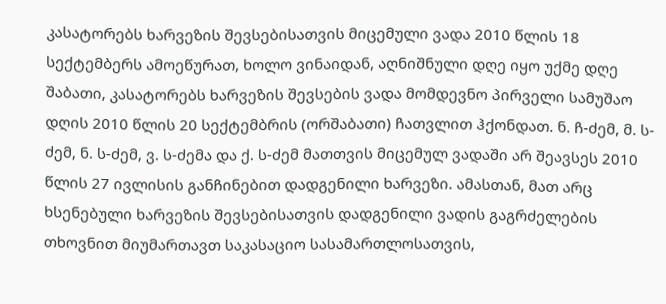კასატორებს ხარვეზის შევსებისათვის მიცემული ვადა 2010 წლის 18 სექტემბერს ამოეწურათ, ხოლო ვინაიდან, აღნიშნული დღე იყო უქმე დღე შაბათი, კასატორებს ხარვეზის შევსების ვადა მომდევნო პირველი სამუშაო დღის 2010 წლის 20 სექტემბრის (ორშაბათი) ჩათვლით ჰქონდათ. ნ. ჩ-ძემ, მ. ს-ძემ, ნ. ს-ძემ, ვ. ს-ძემა და ქ. ს-ძემ მათთვის მიცემულ ვადაში არ შეავსეს 2010 წლის 27 ივლისის განჩინებით დადგენილი ხარვეზი. ამასთან, მათ არც ხსენებული ხარვეზის შევსებისათვის დადგენილი ვადის გაგრძელების თხოვნით მიუმართავთ საკასაციო სასამართლოსათვის,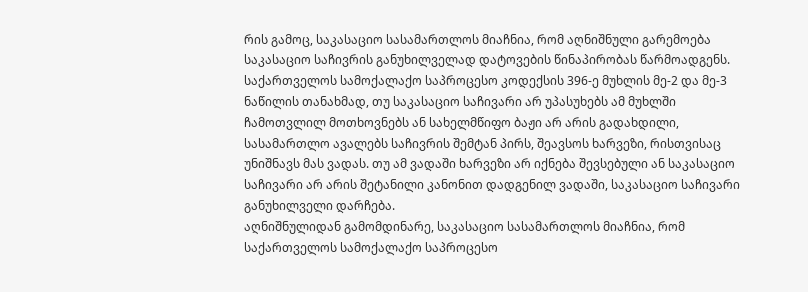რის გამოც, საკასაციო სასამართლოს მიაჩნია, რომ აღნიშნული გარემოება საკასაციო საჩივრის განუხილველად დატოვების წინაპირობას წარმოადგენს.
საქართველოს სამოქალაქო საპროცესო კოდექსის 396-ე მუხლის მე-2 და მე-3 ნაწილის თანახმად, თუ საკასაციო საჩივარი არ უპასუხებს ამ მუხლში ჩამოთვლილ მოთხოვნებს ან სახელმწიფო ბაჟი არ არის გადახდილი, სასამართლო ავალებს საჩივრის შემტან პირს, შეავსოს ხარვეზი, რისთვისაც უნიშნავს მას ვადას. თუ ამ ვადაში ხარვეზი არ იქნება შევსებული ან საკასაციო საჩივარი არ არის შეტანილი კანონით დადგენილ ვადაში, საკასაციო საჩივარი განუხილველი დარჩება.
აღნიშნულიდან გამომდინარე, საკასაციო სასამართლოს მიაჩნია, რომ საქართველოს სამოქალაქო საპროცესო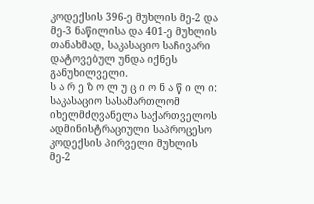კოდექსის 396-ე მუხლის მე-2 და მე-3 ნაწილისა და 401-ე მუხლის თანახმად, საკასაციო საჩივარი დატოვებულ უნდა იქნეს განუხილველი.
ს ა რ ე ზ ო ლ უ ც ი ო ნ ა წ ი ლ ი:
საკასაციო სასამართლომ იხელმძღვანელა საქართველოს ადმინისტრაციული საპროცესო კოდექსის პირველი მუხლის მე-2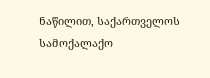ნაწილით, საქართველოს სამოქალაქო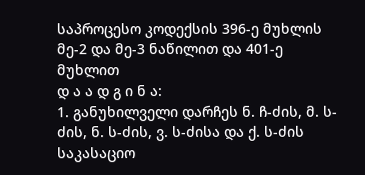საპროცესო კოდექსის 396-ე მუხლის მე-2 და მე-3 ნაწილით და 401-ე მუხლით
დ ა ა დ გ ი ნ ა:
1. განუხილველი დარჩეს ნ. ჩ-ძის, მ. ს-ძის, ნ. ს-ძის, ვ. ს-ძისა და ქ. ს-ძის საკასაციო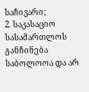საჩივარი;
2. საკასაციო სასამართლოს განჩინება საბოლოოა და არ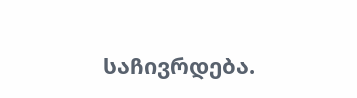საჩივრდება.